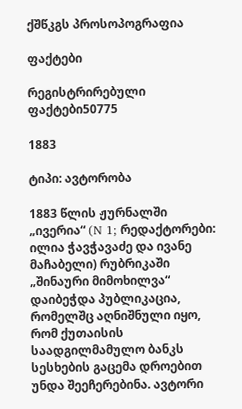ქშწკგს პროსოპოგრაფია

ფაქტები

რეგისტრირებული ფაქტები50775

1883

ტიპი: ავტორობა

1883 წლის ჟურნალში „ივერია“ (N 1; რედაქტორები: ილია ჭავჭავაძე და ივანე მაჩაბელი) რუბრიკაში „შინაური მიმოხილვა“ დაიბეჭდა პუბლიკაცია, რომელშც აღნიშნული იყო, რომ ქუთაისის საადგილმამულო ბანკს სესხების გაცემა დროებით უნდა შეეჩერებინა. ავტორი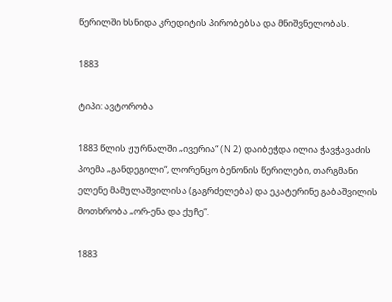წერილში ხსნიდა კრედიტის პირობებსა და მნიშვნელობას.

1883

ტიპი: ავტორობა

1883 წლის ჟურნალში „ივერია“ (N 2) დაიბეჭდა ილია ჭავჭავაძის პოემა „განდეგილი“, ლორენცო ბენონის წერილები, თარგმანი ელენე მამულაშვილისა (გაგრძელება) და ეკატერინე გაბაშვილის მოთხრობა „ორ-ენა და ქუჩე“.

1883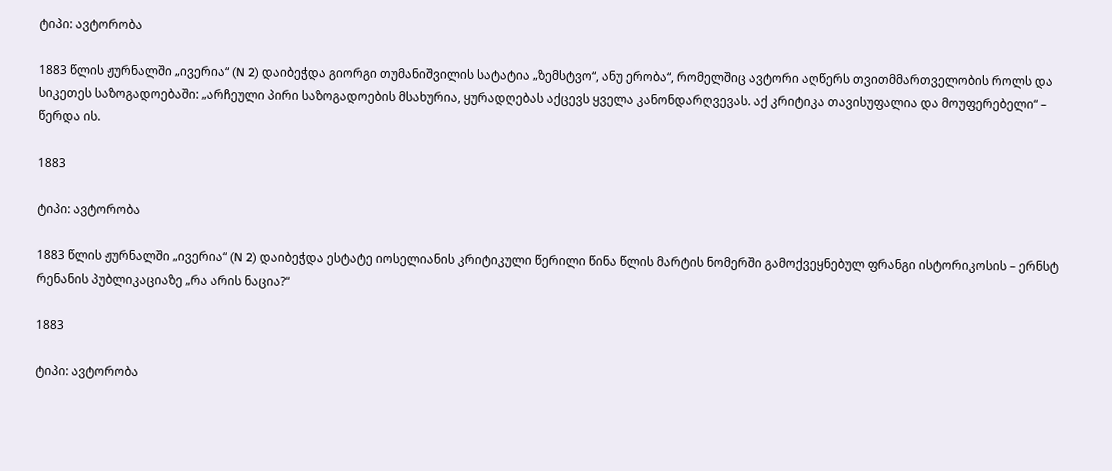ტიპი: ავტორობა

1883 წლის ჟურნალში „ივერია“ (N 2) დაიბეჭდა გიორგი თუმანიშვილის სატატია „ზემსტვო“, ანუ ერობა“, რომელშიც ავტორი აღწერს თვითმმართველობის როლს და სიკეთეს საზოგადოებაში: „არჩეული პირი საზოგადოების მსახურია, ყურადღებას აქცევს ყველა კანონდარღვევას. აქ კრიტიკა თავისუფალია და მოუფერებელი“ – წერდა ის.

1883

ტიპი: ავტორობა

1883 წლის ჟურნალში „ივერია“ (N 2) დაიბეჭდა ესტატე იოსელიანის კრიტიკული წერილი წინა წლის მარტის ნომერში გამოქვეყნებულ ფრანგი ისტორიკოსის – ერნსტ რენანის პუბლიკაციაზე „რა არის ნაცია?“

1883

ტიპი: ავტორობა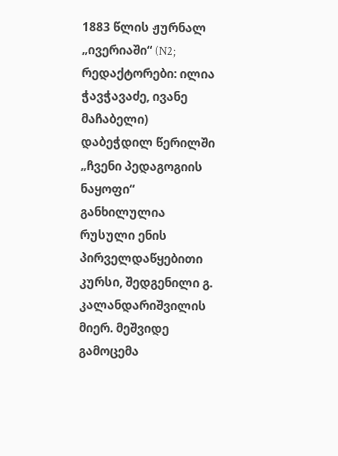1883 წლის ჟურნალ „ივერიაში“ (N2; რედაქტორები: ილია ჭავჭავაძე, ივანე მაჩაბელი) დაბეჭდილ წერილში „ჩვენი პედაგოგიის ნაყოფი“ განხილულია რუსული ენის პირველდაწყებითი კურსი, შედგენილი გ. კალანდარიშვილის მიერ. მეშვიდე გამოცემა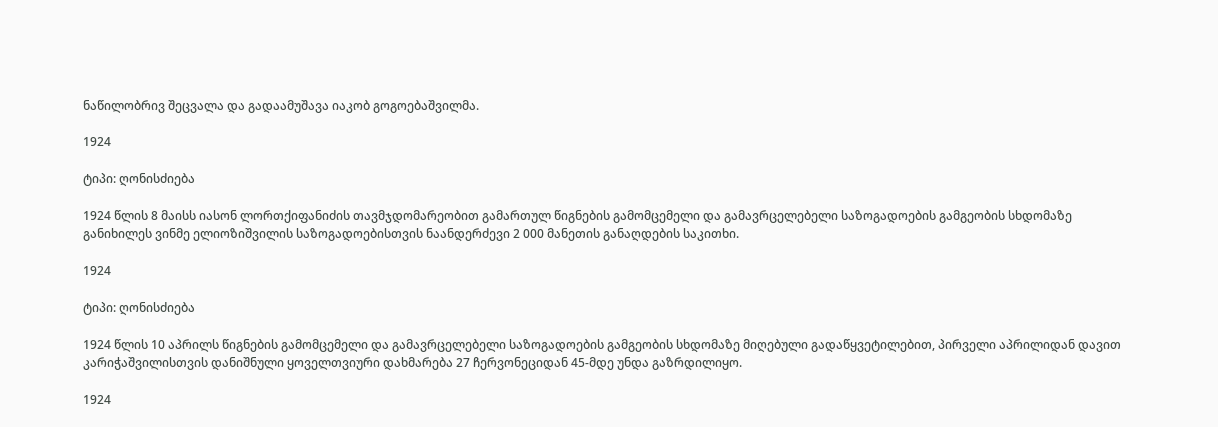ნაწილობრივ შეცვალა და გადაამუშავა იაკობ გოგოებაშვილმა.

1924

ტიპი: ღონისძიება

1924 წლის 8 მაისს იასონ ლორთქიფანიძის თავმჯდომარეობით გამართულ წიგნების გამომცემელი და გამავრცელებელი საზოგადოების გამგეობის სხდომაზე განიხილეს ვინმე ელიოზიშვილის საზოგადოებისთვის ნაანდერძევი 2 000 მანეთის განაღდების საკითხი.

1924

ტიპი: ღონისძიება

1924 წლის 10 აპრილს წიგნების გამომცემელი და გამავრცელებელი საზოგადოების გამგეობის სხდომაზე მიღებული გადაწყვეტილებით, პირველი აპრილიდან დავით კარიჭაშვილისთვის დანიშნული ყოველთვიური დახმარება 27 ჩერვონეციდან 45-მდე უნდა გაზრდილიყო.

1924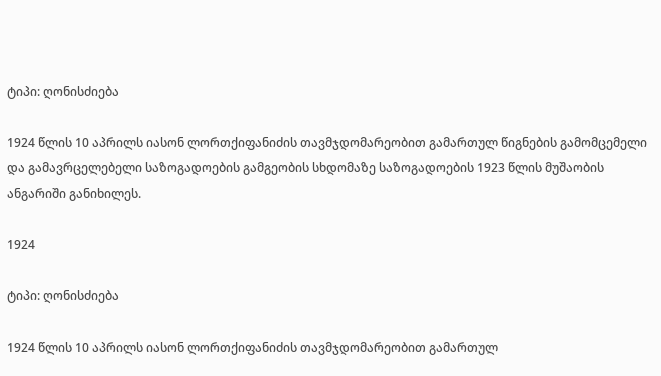ტიპი: ღონისძიება

1924 წლის 10 აპრილს იასონ ლორთქიფანიძის თავმჯდომარეობით გამართულ წიგნების გამომცემელი და გამავრცელებელი საზოგადოების გამგეობის სხდომაზე საზოგადოების 1923 წლის მუშაობის ანგარიში განიხილეს.

1924

ტიპი: ღონისძიება

1924 წლის 10 აპრილს იასონ ლორთქიფანიძის თავმჯდომარეობით გამართულ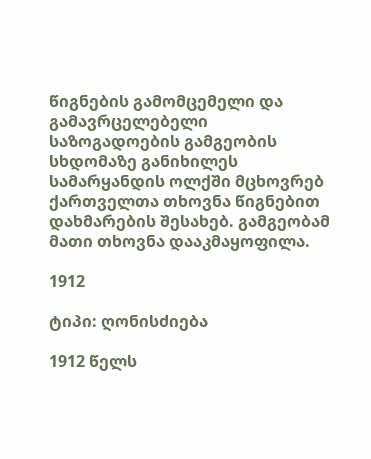წიგნების გამომცემელი და გამავრცელებელი საზოგადოების გამგეობის სხდომაზე განიხილეს სამარყანდის ოლქში მცხოვრებ ქართველთა თხოვნა წიგნებით დახმარების შესახებ. გამგეობამ მათი თხოვნა დააკმაყოფილა.

1912

ტიპი: ღონისძიება

1912 წელს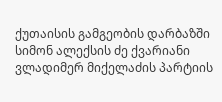ქუთაისის გამგეობის დარბაზში სიმონ ალექსის ძე ქვარიანი ვლადიმერ მიქელაძის პარტიის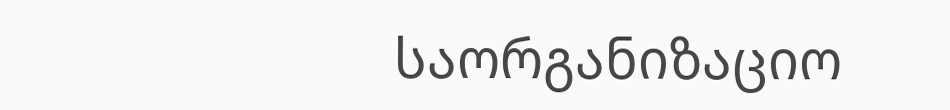საორგანიზაციო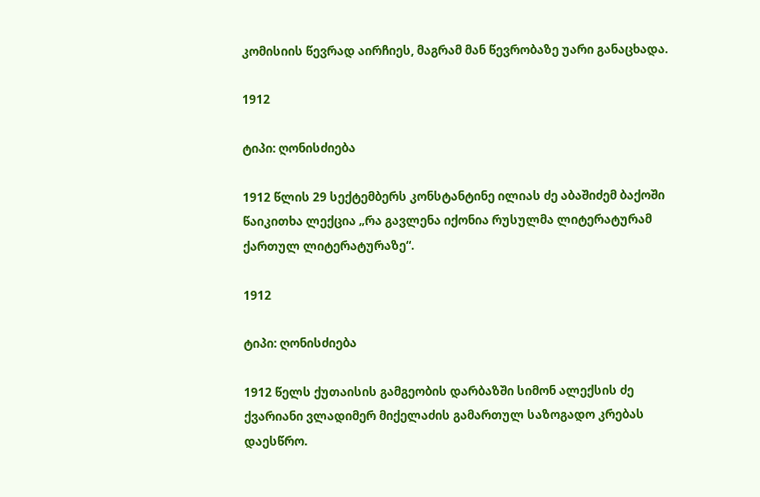კომისიის წევრად აირჩიეს, მაგრამ მან წევრობაზე უარი განაცხადა.

1912

ტიპი: ღონისძიება

1912 წლის 29 სექტემბერს კონსტანტინე ილიას ძე აბაშიძემ ბაქოში წაიკითხა ლექცია „რა გავლენა იქონია რუსულმა ლიტერატურამ ქართულ ლიტერატურაზე“.

1912

ტიპი: ღონისძიება

1912 წელს ქუთაისის გამგეობის დარბაზში სიმონ ალექსის ძე ქვარიანი ვლადიმერ მიქელაძის გამართულ საზოგადო კრებას დაესწრო.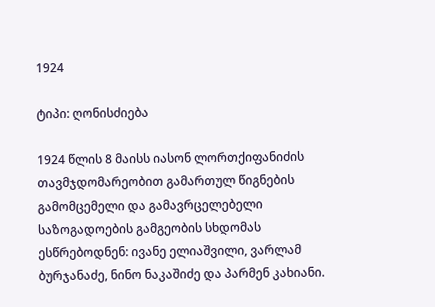1924

ტიპი: ღონისძიება

1924 წლის 8 მაისს იასონ ლორთქიფანიძის თავმჯდომარეობით გამართულ წიგნების გამომცემელი და გამავრცელებელი საზოგადოების გამგეობის სხდომას ესწრებოდნენ: ივანე ელიაშვილი, ვარლამ ბურჯანაძე, ნინო ნაკაშიძე და პარმენ კახიანი.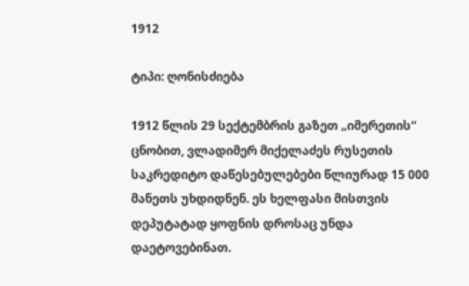1912

ტიპი: ღონისძიება

1912 წლის 29 სექტემბრის გაზეთ „იმერეთის“ ცნობით, ვლადიმერ მიქელაძეს რუსეთის საკრედიტო დაწესებულებები წლიურად 15 000 მანეთს უხდიდნენ. ეს ხელფასი მისთვის დეპუტატად ყოფნის დროსაც უნდა დაეტოვებინათ.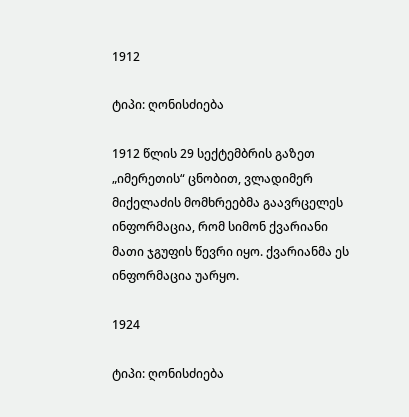1912

ტიპი: ღონისძიება

1912 წლის 29 სექტემბრის გაზეთ „იმერეთის“ ცნობით, ვლადიმერ მიქელაძის მომხრეებმა გაავრცელეს ინფორმაცია, რომ სიმონ ქვარიანი მათი ჯგუფის წევრი იყო. ქვარიანმა ეს ინფორმაცია უარყო.

1924

ტიპი: ღონისძიება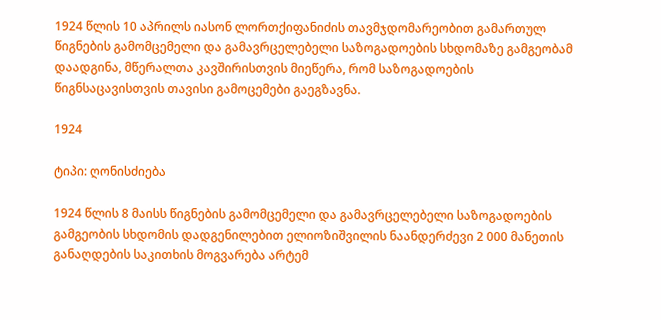1924 წლის 10 აპრილს იასონ ლორთქიფანიძის თავმჯდომარეობით გამართულ წიგნების გამომცემელი და გამავრცელებელი საზოგადოების სხდომაზე გამგეობამ დაადგინა, მწერალთა კავშირისთვის მიეწერა, რომ საზოგადოების წიგნსაცავისთვის თავისი გამოცემები გაეგზავნა.

1924

ტიპი: ღონისძიება

1924 წლის 8 მაისს წიგნების გამომცემელი და გამავრცელებელი საზოგადოების გამგეობის სხდომის დადგენილებით ელიოზიშვილის ნაანდერძევი 2 000 მანეთის განაღდების საკითხის მოგვარება არტემ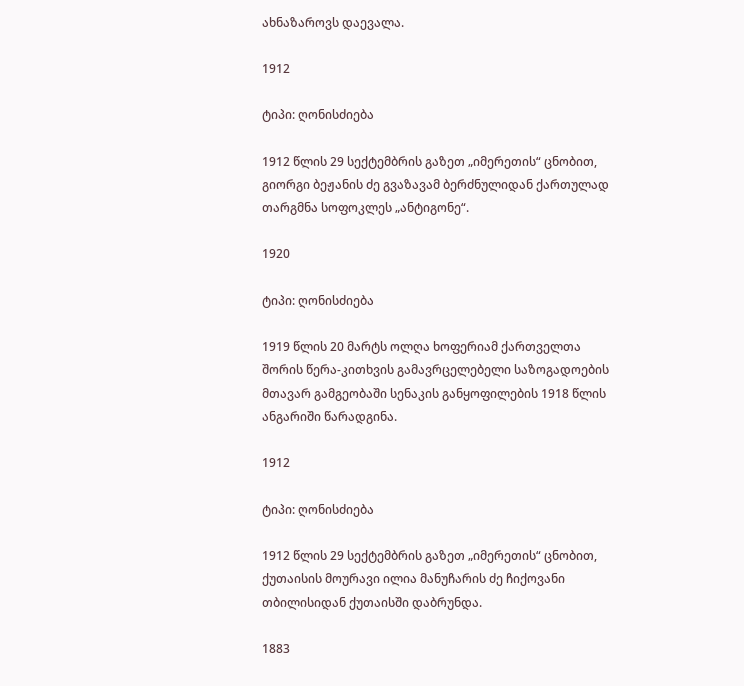ახნაზაროვს დაევალა.

1912

ტიპი: ღონისძიება

1912 წლის 29 სექტემბრის გაზეთ „იმერეთის“ ცნობით, გიორგი ბეჟანის ძე გვაზავამ ბერძნულიდან ქართულად თარგმნა სოფოკლეს „ანტიგონე“.

1920

ტიპი: ღონისძიება

1919 წლის 20 მარტს ოლღა ხოფერიამ ქართველთა შორის წერა-კითხვის გამავრცელებელი საზოგადოების მთავარ გამგეობაში სენაკის განყოფილების 1918 წლის ანგარიში წარადგინა.

1912

ტიპი: ღონისძიება

1912 წლის 29 სექტემბრის გაზეთ „იმერეთის“ ცნობით, ქუთაისის მოურავი ილია მანუჩარის ძე ჩიქოვანი თბილისიდან ქუთაისში დაბრუნდა.

1883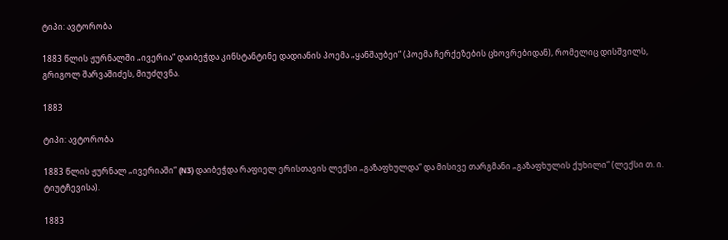ტიპი: ავტორობა

1883 წლის ჟურნალში „ივერია“ დაიბეჭდა კინსტანტინე დადიანის პოემა „ყანშაუბეი“ (პოემა ჩერქეზების ცხოვრებიდან), რომელიც დისშვილს, გრიგოლ შარვაშიძეს, მიუძღვნა.

1883

ტიპი: ავტორობა

1883 წლის ჟურნალ „ივერიაში“ (N3) დაიბეჭდა რაფიელ ერისთავის ლექსი „გაზაფხულდა“ და მისივე თარგმანი „გაზაფხულის ქუხილი“ (ლექსი თ. ი. ტიუტჩევისა).

1883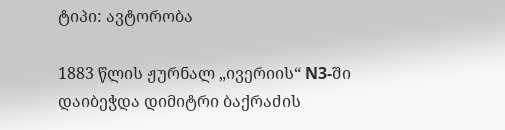ტიპი: ავტორობა

1883 წლის ჟურნალ „ივერიის“ N3-ში დაიბეჭდა დიმიტრი ბაქრაძის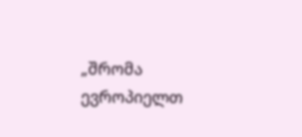„შრომა ევროპიელთ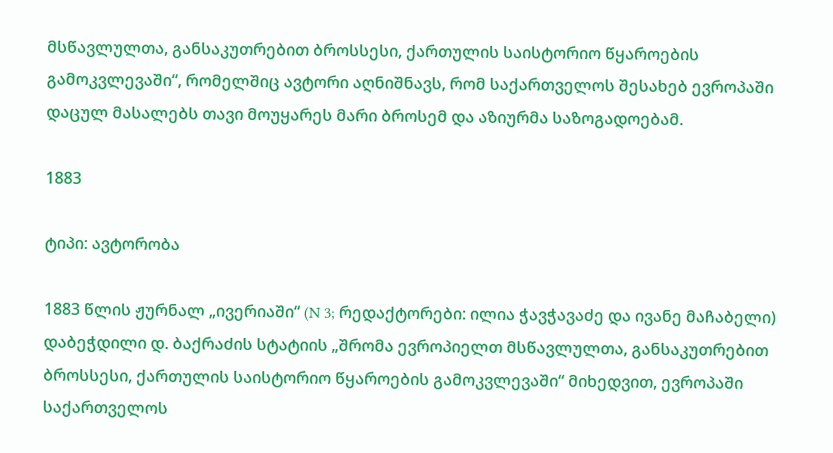მსწავლულთა, განსაკუთრებით ბროსსესი, ქართულის საისტორიო წყაროების გამოკვლევაში“, რომელშიც ავტორი აღნიშნავს, რომ საქართველოს შესახებ ევროპაში დაცულ მასალებს თავი მოუყარეს მარი ბროსემ და აზიურმა საზოგადოებამ.

1883

ტიპი: ავტორობა

1883 წლის ჟურნალ „ივერიაში“ (N 3; რედაქტორები: ილია ჭავჭავაძე და ივანე მაჩაბელი) დაბეჭდილი დ. ბაქრაძის სტატიის „შრომა ევროპიელთ მსწავლულთა, განსაკუთრებით ბროსსესი, ქართულის საისტორიო წყაროების გამოკვლევაში“ მიხედვით, ევროპაში საქართველოს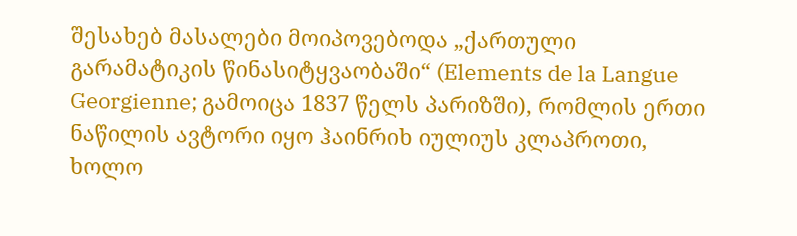შესახებ მასალები მოიპოვებოდა „ქართული გარამატიკის წინასიტყვაობაში“ (Elements de la Langue Georgienne; გამოიცა 1837 წელს პარიზში), რომლის ერთი ნაწილის ავტორი იყო ჰაინრიხ იულიუს კლაპროთი, ხოლო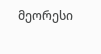მეორესი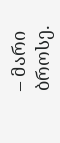– მარი ბროსე.